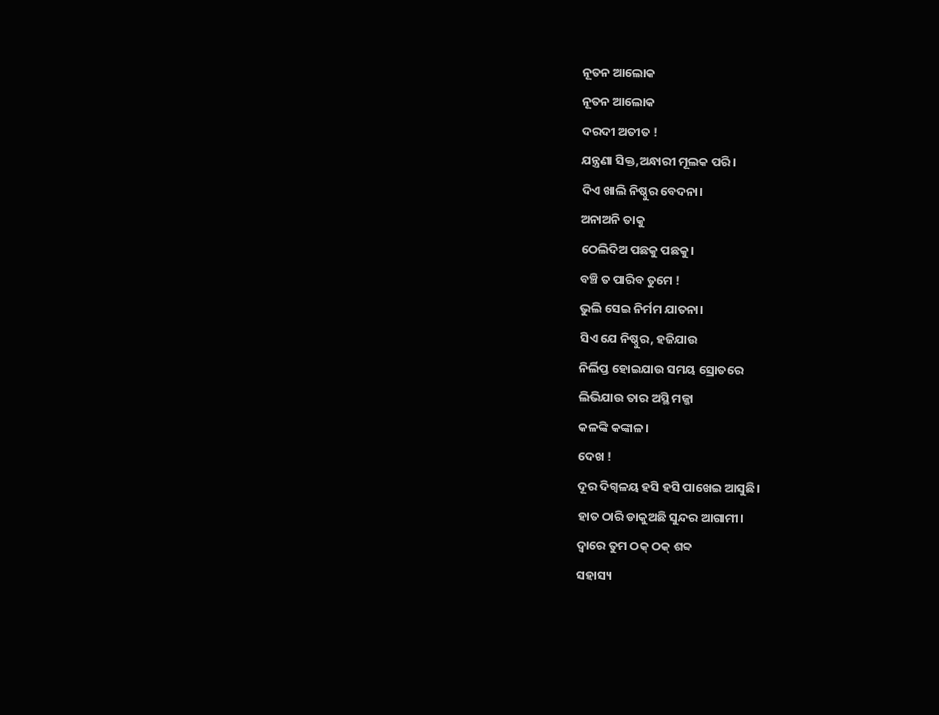ନୂତନ ଆଲୋକ
ନୂତନ ଆଲୋକ
ଦରଦୀ ଅତୀତ !
ଯନ୍ତ୍ରଣା ସିକ୍ତ,ଅନ୍ଧାରୀ ମୂଲକ ପରି।
ଦିଏ ଖାଲି ନିଷ୍ଠୁର ବେଦନା।
ଅନାଅନି ତାକୁ
ଠେଲିଦିଅ ପଛକୁ ପଛକୁ।
ବଞ୍ଚି ତ ପାରିବ ତୁମେ !
ଭୁଲି ସେଇ ନିର୍ମମ ଯାତନା।
ସିଏ ଯେ ନିଷ୍ଠୁର, ହଜିଯାଉ
ନିର୍ଲିପ୍ତ ହୋଇଯାଉ ସମୟ ସ୍ରୋତରେ
ଲିଭିଯାଉ ତାର ଅସ୍ଥି ମଜ୍ଜା
କଳଙ୍କି କଙ୍କାଳ।
ଦେଖ !
ଦୂର ଦିଗ୍ବଳୟ ହସି ହସି ପାଖେଇ ଆସୁଛି।
ହାତ ଠାରି ଡାକୁଅଛି ସୁନ୍ଦର ଆଗାମୀ।
ଦ୍ଵାରେ ତୁମ ଠକ୍ ଠକ୍ ଶବ୍ଦ
ସହାସ୍ୟ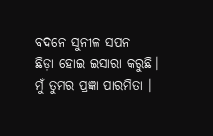ବଦନେ ସୁନୀଳ ସପନ
ଛିଡ଼ା ହୋଇ ଇସାରା କରୁଛି।
ମୁଁ ତୁମର ପ୍ରଜ୍ଞା ପାରମିତା ।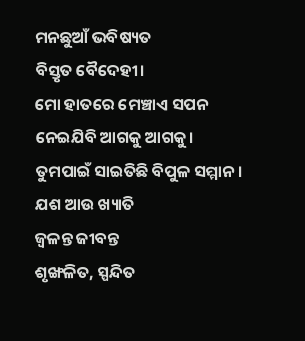ମନଛୁଆଁ ଭବିଷ୍ୟତ
ବିସ୍ତୃତ ବୈଦେହୀ।
ମୋ ହାତରେ ମେଞ୍ଚାଏ ସପନ
ନେଇଯିବି ଆଗକୁ ଆଗକୁ।
ତୁମପାଇଁ ସାଇତିଛି ବିପୁଳ ସମ୍ମାନ।
ଯଶ ଆଉ ଖ୍ୟାତି
ଜ୍ଵଳନ୍ତ ଜୀବନ୍ତ
ଶୃଙ୍ଖଳିତ, ସ୍ପନ୍ଦିତ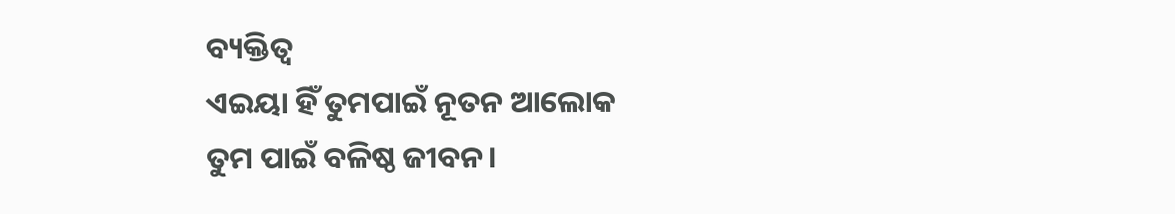ବ୍ୟକ୍ତିତ୍ଵ
ଏଇୟା ହିଁ ତୁମପାଇଁ ନୂତନ ଆଲୋକ
ତୁମ ପାଇଁ ବଳିଷ୍ଠ ଜୀବନ।